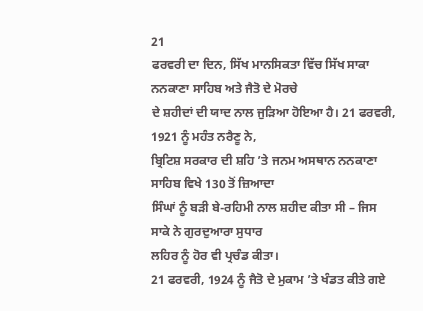21
ਫਰਵਰੀ ਦਾ ਦਿਨ, ਸਿੱਖ ਮਾਨਸਿਕਤਾ ਵਿੱਚ ਸਿੱਖ ਸਾਕਾ ਨਨਕਾਣਾ ਸਾਹਿਬ ਅਤੇ ਜੈਤੋ ਦੇ ਮੋਰਚੇ
ਦੇ ਸ਼ਹੀਦਾਂ ਦੀ ਯਾਦ ਨਾਲ ਜੁੜਿਆ ਹੋਇਆ ਹੈ। 21 ਫਰਵਰੀ, 1921 ਨੂੰ ਮਹੰਤ ਨਰੈਣੂ ਨੇ,
ਬ੍ਰਿਟਿਸ਼ ਸਰਕਾਰ ਦੀ ਸ਼ਹਿ ’ਤੇ ਜਨਮ ਅਸਥਾਨ ਨਨਕਾਣਾ ਸਾਹਿਬ ਵਿਖੇ 130 ਤੋਂ ਜ਼ਿਆਦਾ
ਸਿੰਘਾਂ ਨੂੰ ਬੜੀ ਬੇ-ਰਹਿਮੀ ਨਾਲ ਸ਼ਹੀਦ ਕੀਤਾ ਸੀ – ਜਿਸ ਸਾਕੇ ਨੇ ਗੁਰਦੁਆਰਾ ਸੁਧਾਰ
ਲਹਿਰ ਨੂੰ ਹੋਰ ਵੀ ਪ੍ਰਚੰਡ ਕੀਤਾ।
21 ਫਰਵਰੀ, 1924 ਨੂੰ ਜੈਤੋ ਦੇ ਮੁਕਾਮ ’ਤੇ ਖੰਡਤ ਕੀਤੇ ਗਏ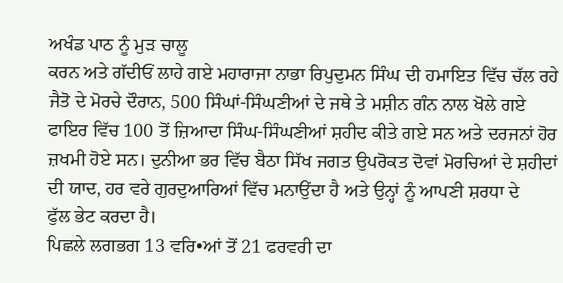ਅਖੰਡ ਪਾਠ ਨੂੰ ਮੁੜ ਚਾਲੂ
ਕਰਨ ਅਤੇ ਗੱਦੀਓਂ ਲਾਹੇ ਗਏ ਮਹਾਰਾਜਾ ਨਾਭਾ ਰਿਪੁਦੁਮਨ ਸਿੰਘ ਦੀ ਹਮਾਇਤ ਵਿੱਚ ਚੱਲ ਰਹੇ
ਜੈਤੋ ਦੇ ਮੋਰਚੇ ਦੌਰਾਨ, 500 ਸਿੰਘਾਂ-ਸਿੰਘਣੀਆਂ ਦੇ ਜਥੇ ਤੇ ਮਸ਼ੀਨ ਗੰਨ ਨਾਲ ਖੋਲੇ ਗਏ
ਫਾਇਰ ਵਿੱਚ 100 ਤੋਂ ਜ਼ਿਆਦਾ ਸਿੰਘ-ਸਿੰਘਣੀਆਂ ਸ਼ਹੀਦ ਕੀਤੇ ਗਏ ਸਨ ਅਤੇ ਦਰਜਨਾਂ ਹੋਰ
ਜ਼ਖਮੀ ਹੋਏ ਸਨ। ਦੁਨੀਆ ਭਰ ਵਿੱਚ ਬੈਠਾ ਸਿੱਖ ਜਗਤ ਉਪਰੋਕਤ ਦੋਵਾਂ ਮੋਰਚਿਆਂ ਦੇ ਸ਼ਹੀਦਾਂ
ਦੀ ਯਾਦ, ਹਰ ਵਰੇ ਗੁਰਦੁਆਰਿਆਂ ਵਿੱਚ ਮਨਾਉਂਦਾ ਹੈ ਅਤੇ ਉਨ੍ਹਾਂ ਨੂੰ ਆਪਣੀ ਸ਼ਰਧਾ ਦੇ
ਫੁੱਲ ਭੇਟ ਕਰਦਾ ਹੈ।
ਪਿਛਲੇ ਲਗਭਗ 13 ਵਰਿ•ਆਂ ਤੋਂ 21 ਫਰਵਰੀ ਦਾ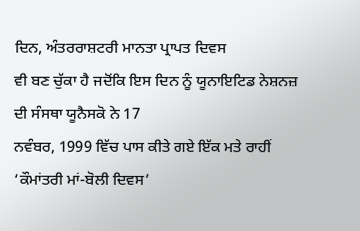ਦਿਨ, ਅੰਤਰਰਾਸ਼ਟਰੀ ਮਾਨਤਾ ਪ੍ਰਾਪਤ ਦਿਵਸ
ਵੀ ਬਣ ਚੁੱਕਾ ਹੈ ਜਦੋਂਕਿ ਇਸ ਦਿਨ ਨੂੰ ਯੂਨਾਇਟਿਡ ਨੇਸ਼ਨਜ਼ ਦੀ ਸੰਸਥਾ ਯੂਨੈਸਕੋ ਨੇ 17
ਨਵੰਬਰ, 1999 ਵਿੱਚ ਪਾਸ ਕੀਤੇ ਗਏ ਇੱਕ ਮਤੇ ਰਾਹੀਂ ‘ਕੌਮਾਂਤਰੀ ਮਾਂ-ਬੋਲੀ ਦਿਵਸ’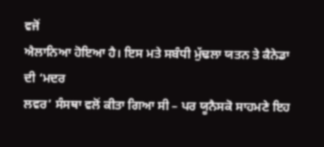ਵਜੋਂ
ਐਲਾਨਿਆ ਹੋਇਆ ਹੈ। ਇਸ ਮਤੇ ਸਬੰਧੀ ਮੁੱਢਲਾ ਯਤਨ ਤੇ ਕੈਨੇਡਾ ਦੀ ‘ਮਦਰ
ਲਵਰ’ ਸੰਸਥਾ ਵਲੋਂ ਕੀਤਾ ਗਿਆ ਸੀ – ਪਰ ਯੂਨੈਸਕੋ ਸਾਹਮਣੇ ਇਹ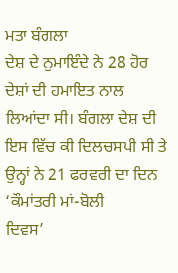ਮਤਾ ਬੰਗਲਾ
ਦੇਸ਼ ਦੇ ਨੁਮਾਇੰਦੇ ਨੇ 28 ਹੋਰ ਦੇਸ਼ਾਂ ਦੀ ਹਮਾਇਤ ਨਾਲ ਲਿਆਂਦਾ ਸੀ। ਬੰਗਲਾ ਦੇਸ਼ ਦੀ
ਇਸ ਵਿੱਚ ਕੀ ਦਿਲਚਸਪੀ ਸੀ ਤੇ ਉਨ੍ਹਾਂ ਨੇ 21 ਫਰਵਰੀ ਦਾ ਦਿਨ ‘ਕੌਮਾਂਤਰੀ ਮਾਂ-ਬੋਲੀ
ਦਿਵਸ’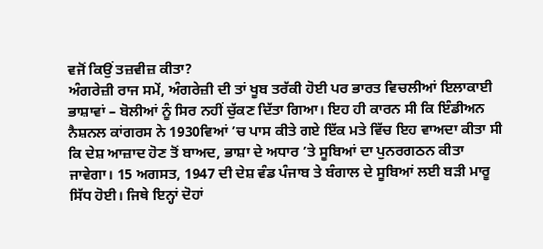ਵਜੋਂ ਕਿਉਂ ਤਜ਼ਵੀਜ਼ ਕੀਤਾ?
ਅੰਗਰੇਜ਼ੀ ਰਾਜ ਸਮੇਂ, ਅੰਗਰੇਜ਼ੀ ਦੀ ਤਾਂ ਖੂਬ ਤਰੱਕੀ ਹੋਈ ਪਰ ਭਾਰਤ ਵਿਚਲੀਆਂ ਇਲਾਕਾਈ
ਭਾਸ਼ਾਵਾਂ – ਬੋਲੀਆਂ ਨੂੰ ਸਿਰ ਨਹੀਂ ਚੁੱਕਣ ਦਿੱਤਾ ਗਿਆ। ਇਹ ਹੀ ਕਾਰਨ ਸੀ ਕਿ ਇੰਡੀਅਨ
ਨੈਸ਼ਨਲ ਕਾਂਗਰਸ ਨੇ 1930ਵਿਆਂ ’ਚ ਪਾਸ ਕੀਤੇ ਗਏ ਇੱਕ ਮਤੇ ਵਿੱਚ ਇਹ ਵਾਅਦਾ ਕੀਤਾ ਸੀ
ਕਿ ਦੇਸ਼ ਆਜ਼ਾਦ ਹੋਣ ਤੋਂ ਬਾਅਦ, ਭਾਸ਼ਾ ਦੇ ਅਧਾਰ ’ਤੇ ਸੂਬਿਆਂ ਦਾ ਪੁਨਰਗਠਨ ਕੀਤਾ
ਜਾਵੇਗਾ। 15 ਅਗਸਤ, 1947 ਦੀ ਦੇਸ਼ ਵੰਡ ਪੰਜਾਬ ਤੇ ਬੰਗਾਲ ਦੇ ਸੂਬਿਆਂ ਲਈ ਬੜੀ ਮਾਰੂ
ਸਿੱਧ ਹੋਈ। ਜਿਥੇ ਇਨ੍ਹਾਂ ਦੋਹਾਂ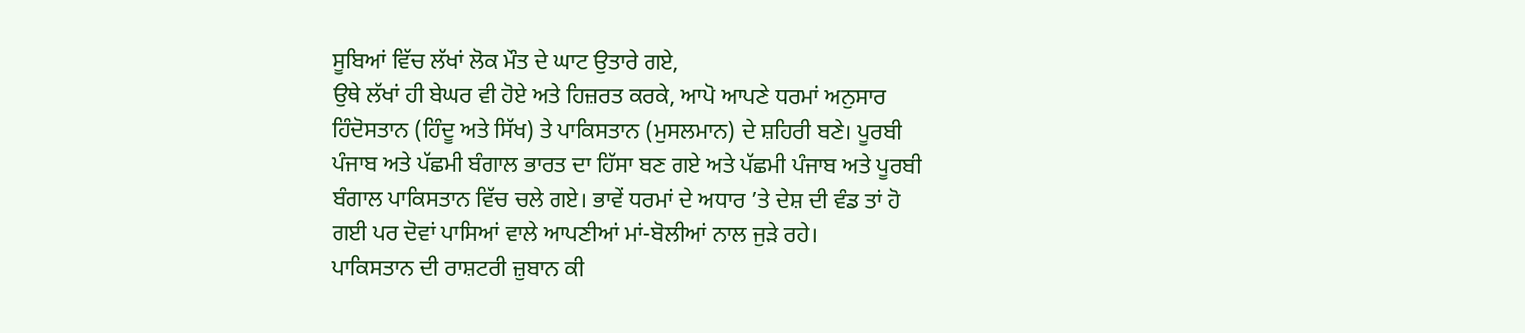ਸੂਬਿਆਂ ਵਿੱਚ ਲੱਖਾਂ ਲੋਕ ਮੌਤ ਦੇ ਘਾਟ ਉਤਾਰੇ ਗਏ,
ਉਥੇ ਲੱਖਾਂ ਹੀ ਬੇਘਰ ਵੀ ਹੋਏ ਅਤੇ ਹਿਜ਼ਰਤ ਕਰਕੇ, ਆਪੋ ਆਪਣੇ ਧਰਮਾਂ ਅਨੁਸਾਰ
ਹਿੰਦੋਸਤਾਨ (ਹਿੰਦੂ ਅਤੇ ਸਿੱਖ) ਤੇ ਪਾਕਿਸਤਾਨ (ਮੁਸਲਮਾਨ) ਦੇ ਸ਼ਹਿਰੀ ਬਣੇ। ਪੂਰਬੀ
ਪੰਜਾਬ ਅਤੇ ਪੱਛਮੀ ਬੰਗਾਲ ਭਾਰਤ ਦਾ ਹਿੱਸਾ ਬਣ ਗਏ ਅਤੇ ਪੱਛਮੀ ਪੰਜਾਬ ਅਤੇ ਪੂਰਬੀ
ਬੰਗਾਲ ਪਾਕਿਸਤਾਨ ਵਿੱਚ ਚਲੇ ਗਏ। ਭਾਵੇਂ ਧਰਮਾਂ ਦੇ ਅਧਾਰ ’ਤੇ ਦੇਸ਼ ਦੀ ਵੰਡ ਤਾਂ ਹੋ
ਗਈ ਪਰ ਦੋਵਾਂ ਪਾਸਿਆਂ ਵਾਲੇ ਆਪਣੀਆਂ ਮਾਂ-ਬੋਲੀਆਂ ਨਾਲ ਜੁੜੇ ਰਹੇ।
ਪਾਕਿਸਤਾਨ ਦੀ ਰਾਸ਼ਟਰੀ ਜ਼ੁਬਾਨ ਕੀ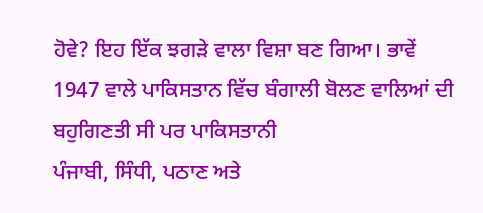ਹੋਵੇ? ਇਹ ਇੱਕ ਝਗੜੇ ਵਾਲਾ ਵਿਸ਼ਾ ਬਣ ਗਿਆ। ਭਾਵੇਂ
1947 ਵਾਲੇ ਪਾਕਿਸਤਾਨ ਵਿੱਚ ਬੰਗਾਲੀ ਬੋਲਣ ਵਾਲਿਆਂ ਦੀ ਬਹੁਗਿਣਤੀ ਸੀ ਪਰ ਪਾਕਿਸਤਾਨੀ
ਪੰਜਾਬੀ, ਸਿੰਧੀ, ਪਠਾਣ ਅਤੇ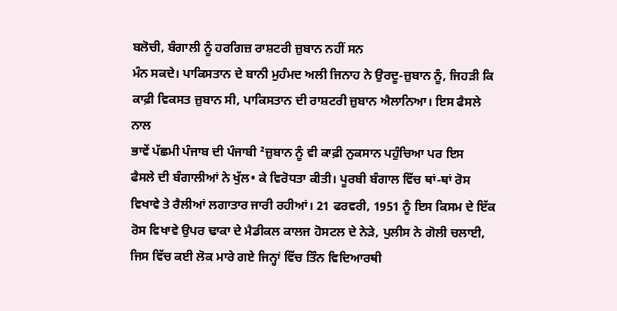ਬਲੋਚੀ, ਬੰਗਾਲੀ ਨੂੰ ਹਰਗਿਜ਼ ਰਾਸ਼ਟਰੀ ਜ਼ੁਬਾਨ ਨਹੀਂ ਸਨ
ਮੰਨ ਸਕਦੇ। ਪਾਕਿਸਤਾਨ ਦੇ ਬਾਨੀ ਮੁਹੰਮਦ ਅਲੀ ਜਿਨਾਹ ਨੇ ਉਰਦੂ-ਜ਼ੁਬਾਨ ਨੂੰ, ਜਿਹੜੀ ਕਿ
ਕਾਫ਼ੀ ਵਿਕਸਤ ਜ਼ੁਬਾਨ ਸੀ, ਪਾਕਿਸਤਾਨ ਦੀ ਰਾਸ਼ਟਰੀ ਜ਼ੁਬਾਨ ਐਲਾਨਿਆ। ਇਸ ਫੈਸਲੇ ਨਾਲ
ਭਾਵੇਂ ਪੱਛਮੀ ਪੰਜਾਬ ਦੀ ਪੰਜਾਬੀ ²ਜ਼ੁਬਾਨ ਨੂੰ ਵੀ ਕਾਫ਼ੀ ਨੁਕਸਾਨ ਪਹੁੰਚਿਆ ਪਰ ਇਸ
ਫੈਸਲੇ ਦੀ ਬੰਗਾਲੀਆਂ ਨੇ ਖੁੱਲ• ਕੇ ਵਿਰੋਧਤਾ ਕੀਤੀ। ਪੂਰਬੀ ਬੰਗਾਲ ਵਿੱਚ ਥਾਂ-ਥਾਂ ਰੋਸ
ਵਿਖਾਵੇ ਤੇ ਰੈਲੀਆਂ ਲਗਾਤਾਰ ਜਾਰੀ ਰਹੀਆਂ। 21 ਫਰਵਰੀ, 1951 ਨੂੰ ਇਸ ਕਿਸਮ ਦੇ ਇੱਕ
ਰੋਸ ਵਿਖਾਵੇ ਉਪਰ ਢਾਕਾ ਦੇ ਮੈਡੀਕਲ ਕਾਲਜ ਹੋਸਟਲ ਦੇ ਨੇੜੇ, ਪੁਲੀਸ ਨੇ ਗੋਲੀ ਚਲਾਈ,
ਜਿਸ ਵਿੱਚ ਕਈ ਲੋਕ ਮਾਰੇ ਗਏ ਜਿਨ੍ਹਾਂ ਵਿੱਚ ਤਿੰਨ ਵਿਦਿਆਰਥੀ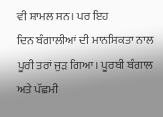ਵੀ ਸ਼ਾਮਲ ਸਨ। ਪਰ ਇਹ
ਦਿਨ ਬੰਗਾਲੀਆਂ ਦੀ ਮਾਨਸਿਕਤਾ ਨਾਲ ਪੂਰੀ ਤਰਾਂ ਜੁੜ ਗਿਆ। ਪੂਰਬੀ ਬੰਗਾਲ ਅਤੇ ਪੱਛਮੀ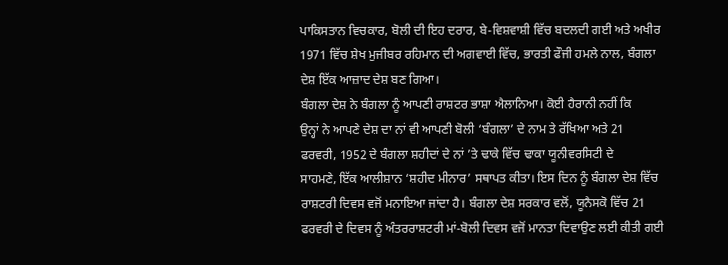ਪਾਕਿਸਤਾਨ ਵਿਚਕਾਰ, ਬੋਲੀ ਦੀ ਇਹ ਦਰਾਰ, ਬੇ-ਵਿਸ਼ਵਾਸ਼ੀ ਵਿੱਚ ਬਦਲਦੀ ਗਈ ਅਤੇ ਅਖੀਰ
1971 ਵਿੱਚ ਸ਼ੇਖ ਮੁਜੀਬਰ ਰਹਿਮਾਨ ਦੀ ਅਗਵਾਈ ਵਿੱਚ, ਭਾਰਤੀ ਫੌਜੀ ਹਮਲੇ ਨਾਲ, ਬੰਗਲਾ
ਦੇਸ਼ ਇੱਕ ਆਜ਼ਾਦ ਦੇਸ਼ ਬਣ ਗਿਆ।
ਬੰਗਲਾ ਦੇਸ਼ ਨੇ ਬੰਗਲਾ ਨੂੰ ਆਪਣੀ ਰਾਸ਼ਟਰ ਭਾਸ਼ਾ ਐਲਾਨਿਆ। ਕੋਈ ਹੈਰਾਨੀ ਨਹੀਂ ਕਿ
ਉਨ੍ਹਾਂ ਨੇ ਆਪਣੇ ਦੇਸ਼ ਦਾ ਨਾਂ ਵੀ ਆਪਣੀ ਬੋਲੀ ‘ਬੰਗਲਾ’ ਦੇ ਨਾਮ ਤੇ ਰੱਖਿਆ ਅਤੇ 21
ਫਰਵਰੀ, 1952 ਦੇ ਬੰਗਲਾ ਸ਼ਹੀਦਾਂ ਦੇ ਨਾਂ ’ਤੇ ਢਾਕੇ ਵਿੱਚ ਢਾਕਾ ਯੂਨੀਵਰਸਿਟੀ ਦੇ
ਸਾਹਮਣੇ, ਇੱਕ ਆਲੀਸ਼ਾਨ ‘ਸ਼ਹੀਦ ਮੀਨਾਰ’ ਸਥਾਪਤ ਕੀਤਾ। ਇਸ ਦਿਨ ਨੂੰ ਬੰਗਲਾ ਦੇਸ਼ ਵਿੱਚ
ਰਾਸ਼ਟਰੀ ਦਿਵਸ ਵਜੋਂ ਮਨਾਇਆ ਜਾਂਦਾ ਹੈ। ਬੰਗਲਾ ਦੇਸ਼ ਸਰਕਾਰ ਵਲੋਂ, ਯੂਨੈਸਕੋ ਵਿੱਚ 21
ਫਰਵਰੀ ਦੇ ਦਿਵਸ ਨੂੰ ਅੰਤਰਰਾਸ਼ਟਰੀ ਮਾਂ-ਬੋਲੀ ਦਿਵਸ ਵਜੋਂ ਮਾਨਤਾ ਦਿਵਾਉਣ ਲਈ ਕੀਤੀ ਗਈ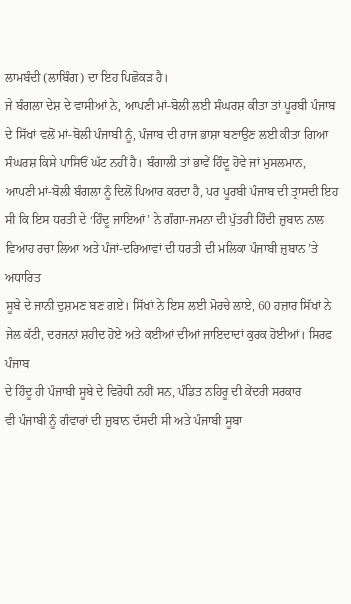ਲਾਮਬੰਦੀ (ਲਾਬਿੰਗ) ਦਾ ਇਹ ਪਿਛੋਕੜ ਹੈ।
ਜੇ ਬੰਗਲਾ ਦੇਸ਼ ਦੇ ਵਾਸੀਆਂ ਨੇ, ਆਪਣੀ ਮਾਂ-ਬੋਲੀ ਲਈ ਸੰਘਰਸ਼ ਕੀਤਾ ਤਾਂ ਪੂਰਬੀ ਪੰਜਾਬ
ਦੇ ਸਿੱਖਾਂ ਵਲੋਂ ਮਾਂ-ਬੋਲੀ ਪੰਜਾਬੀ ਨੂੰ, ਪੰਜਾਬ ਦੀ ਰਾਜ ਭਾਸ਼ਾ ਬਣਾਉਣ ਲਈ ਕੀਤਾ ਗਿਆ
ਸੰਘਰਸ਼ ਕਿਸੇ ਪਾਸਿਓਂ ਘੱਟ ਨਹੀਂ ਹੈ। ਬੰਗਾਲੀ ਤਾਂ ਭਾਵੇਂ ਹਿੰਦੂ ਹੋਵੇ ਜਾਂ ਮੁਸਲਮਾਨ,
ਆਪਣੀ ਮਾਂ-ਬੋਲੀ ਬੰਗਲਾ ਨੂੰ ਦਿਲੋਂ ਪਿਆਰ ਕਰਦਾ ਹੈ, ਪਰ ਪੂਰਬੀ ਪੰਜਾਬ ਦੀ ਤ੍ਰਾਸਦੀ ਇਹ
ਸੀ ਕਿ ਇਸ ਧਰਤੀ ਦੇ ‘ਹਿੰਦੂ ਜਾਇਆਂ’ ਨੇ ਗੰਗਾ-ਜਮਨਾ ਦੀ ਪੁੱਤਰੀ ਹਿੰਦੀ ਜ਼ੁਬਾਨ ਨਾਲ
ਵਿਆਹ ਰਚਾ ਲਿਆ ਅਤੇ ਪੰਜਾਂ-ਦਰਿਆਵਾਂ ਦੀ ਧਰਤੀ ਦੀ ਮਲਿਕਾ ਪੰਜਾਬੀ ਜ਼ੁਬਾਨ ’ਤੇ ਅਧਾਰਿਤ
ਸੂਬੇ ਦੇ ਜਾਨੀ ਦੁਸ਼ਮਣ ਬਣ ਗਏ। ਸਿੱਖਾਂ ਨੇ ਇਸ ਲਈ ਮੋਰਚੇ ਲਾਏ, 60 ਹਜ਼ਾਰ ਸਿੱਖਾਂ ਨੇ
ਜੇਲ ਕੱਟੀ, ਦਰਜਨਾਂ ਸ਼ਹੀਦ ਹੋਏ ਅਤੇ ਕਈਆਂ ਦੀਆਂ ਜਾਇਦਾਦਾਂ ਕੁਰਕ ਹੋਈਆਂ। ਸਿਰਫ ਪੰਜਾਬ
ਦੇ ਹਿੰਦੂ ਹੀ ਪੰਜਾਬੀ ਸੂਬੇ ਦੇ ਵਿਰੋਧੀ ਨਹੀਂ ਸਨ, ਪੰਡਿਤ ਨਹਿਰੂ ਦੀ ਕੇਂਦਰੀ ਸਰਕਾਰ
ਵੀ ਪੰਜਾਬੀ ਨੂੰ ਗੰਵਾਰਾਂ ਦੀ ਜ਼ੁਬਾਨ ਦੱਸਦੀ ਸੀ ਅਤੇ ਪੰਜਾਬੀ ਸੂਬਾ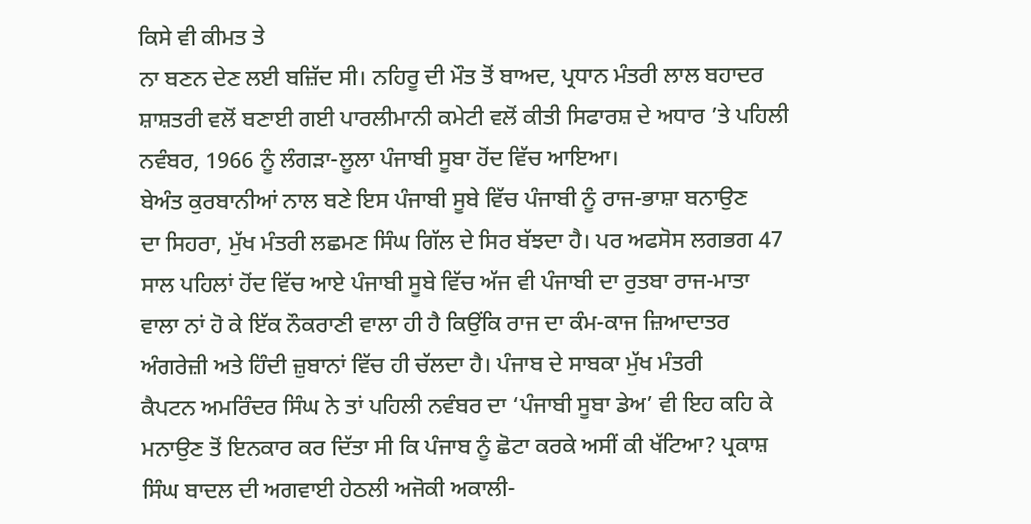ਕਿਸੇ ਵੀ ਕੀਮਤ ਤੇ
ਨਾ ਬਣਨ ਦੇਣ ਲਈ ਬਜ਼ਿੱਦ ਸੀ। ਨਹਿਰੂ ਦੀ ਮੌਤ ਤੋਂ ਬਾਅਦ, ਪ੍ਰਧਾਨ ਮੰਤਰੀ ਲਾਲ ਬਹਾਦਰ
ਸ਼ਾਸ਼ਤਰੀ ਵਲੋਂ ਬਣਾਈ ਗਈ ਪਾਰਲੀਮਾਨੀ ਕਮੇਟੀ ਵਲੋਂ ਕੀਤੀ ਸਿਫਾਰਸ਼ ਦੇ ਅਧਾਰ ’ਤੇ ਪਹਿਲੀ
ਨਵੰਬਰ, 1966 ਨੂੰ ਲੰਗੜਾ-ਲੂਲਾ ਪੰਜਾਬੀ ਸੂਬਾ ਹੋਂਦ ਵਿੱਚ ਆਇਆ।
ਬੇਅੰਤ ਕੁਰਬਾਨੀਆਂ ਨਾਲ ਬਣੇ ਇਸ ਪੰਜਾਬੀ ਸੂਬੇ ਵਿੱਚ ਪੰਜਾਬੀ ਨੂੰ ਰਾਜ-ਭਾਸ਼ਾ ਬਨਾਉਣ
ਦਾ ਸਿਹਰਾ, ਮੁੱਖ ਮੰਤਰੀ ਲਛਮਣ ਸਿੰਘ ਗਿੱਲ ਦੇ ਸਿਰ ਬੱਝਦਾ ਹੈ। ਪਰ ਅਫਸੋਸ ਲਗਭਗ 47
ਸਾਲ ਪਹਿਲਾਂ ਹੋਂਦ ਵਿੱਚ ਆਏ ਪੰਜਾਬੀ ਸੂਬੇ ਵਿੱਚ ਅੱਜ ਵੀ ਪੰਜਾਬੀ ਦਾ ਰੁਤਬਾ ਰਾਜ-ਮਾਤਾ
ਵਾਲਾ ਨਾਂ ਹੋ ਕੇ ਇੱਕ ਨੌਕਰਾਣੀ ਵਾਲਾ ਹੀ ਹੈ ਕਿਉਂਕਿ ਰਾਜ ਦਾ ਕੰਮ-ਕਾਜ ਜ਼ਿਆਦਾਤਰ
ਅੰਗਰੇਜ਼ੀ ਅਤੇ ਹਿੰਦੀ ਜ਼ੁਬਾਨਾਂ ਵਿੱਚ ਹੀ ਚੱਲਦਾ ਹੈ। ਪੰਜਾਬ ਦੇ ਸਾਬਕਾ ਮੁੱਖ ਮੰਤਰੀ
ਕੈਪਟਨ ਅਮਰਿੰਦਰ ਸਿੰਘ ਨੇ ਤਾਂ ਪਹਿਲੀ ਨਵੰਬਰ ਦਾ ‘ਪੰਜਾਬੀ ਸੂਬਾ ਡੇਅ’ ਵੀ ਇਹ ਕਹਿ ਕੇ
ਮਨਾਉਣ ਤੋਂ ਇਨਕਾਰ ਕਰ ਦਿੱਤਾ ਸੀ ਕਿ ਪੰਜਾਬ ਨੂੰ ਛੋਟਾ ਕਰਕੇ ਅਸੀਂ ਕੀ ਖੱਟਿਆ? ਪ੍ਰਕਾਸ਼
ਸਿੰਘ ਬਾਦਲ ਦੀ ਅਗਵਾਈ ਹੇਠਲੀ ਅਜੋਕੀ ਅਕਾਲੀ-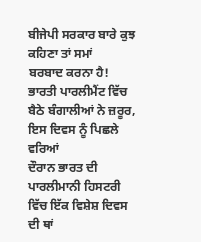ਬੀਜੇਪੀ ਸਰਕਾਰ ਬਾਰੇ ਕੁਝ ਕਹਿਣਾ ਤਾਂ ਸਮਾਂ
ਬਰਬਾਦ ਕਰਨਾ ਹੈ!
ਭਾਰਤੀ ਪਾਰਲੀਮੈਂਟ ਵਿੱਚ ਬੈਠੇ ਬੰਗਾਲੀਆਂ ਨੇ ਜ਼ਰੂਰ, ਇਸ ਦਿਵਸ ਨੂੰ ਪਿਛਲੇ ਵਰਿਆਂ
ਦੌਰਾਨ ਭਾਰਤ ਦੀ ਪਾਰਲੀਮਾਨੀ ਹਿਸਟਰੀ ਵਿੱਚ ਇੱਕ ਵਿਸ਼ੇਸ਼ ਦਿਵਸ ਦੀ ਥਾਂ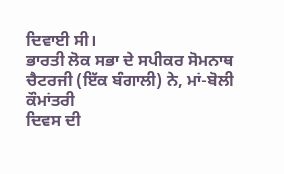ਦਿਵਾਈ ਸੀ।
ਭਾਰਤੀ ਲੋਕ ਸਭਾ ਦੇ ਸਪੀਕਰ ਸੋਮਨਾਥ ਚੈਟਰਜੀ (ਇੱਕ ਬੰਗਾਲੀ) ਨੇ, ਮਾਂ-ਬੋਲੀ ਕੌਮਾਂਤਰੀ
ਦਿਵਸ ਦੀ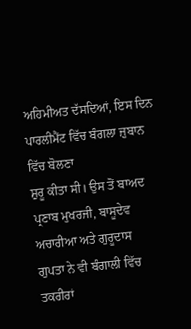ਅਹਿਮੀਅਤ ਦੱਸਦਿਆਂ, ਇਸ ਦਿਨ ਪਾਰਲੀਮੈਂਟ ਵਿੱਚ ਬੰਗਲਾ ਜ਼ੁਬਾਨ ਵਿੱਚ ਬੋਲਣਾ
ਸ਼ੁਰੂ ਕੀਤਾ ਸੀ। ਉਸ ਤੋਂ ਬਾਅਦ ਪ੍ਰਣਾਬ ਮੁਖਰਜੀ, ਬਾਸੂਦੇਵ ਅਚਾਰੀਆ ਅਤੇ ਗੁਰੂਦਾਸ
ਗੁਪਤਾ ਨੇ ਵੀ ਬੰਗਾਲੀ ਵਿੱਚ ਤਕਰੀਰਾਂ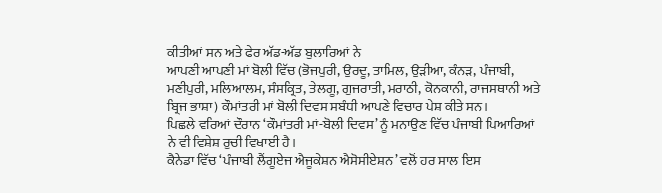ਕੀਤੀਆਂ ਸਨ ਅਤੇ ਫੇਰ ਅੱਡ-ਅੱਡ ਬੁਲਾਰਿਆਂ ਨੇ
ਆਪਣੀ ਆਪਣੀ ਮਾਂ ਬੋਲੀ ਵਿੱਚ (ਭੋਜਪੁਰੀ, ਉਰਦੂ, ਤਾਮਿਲ, ਉੜੀਆ, ਕੰਨੜ, ਪੰਜਾਬੀ,
ਮਣੀਪੁਰੀ, ਮਲਿਆਲਮ, ਸੰਸਕ੍ਰਿਤ, ਤੇਲਗੂ, ਗੁਜਰਾਤੀ, ਮਰਾਠੀ, ਕੋਨਕਾਨੀ, ਰਾਜਸਥਾਨੀ ਅਤੇ
ਬ੍ਰਿਜ ਭਾਸ਼ਾ) ਕੌਮਾਂਤਰੀ ਮਾਂ ਬੋਲੀ ਦਿਵਸ ਸਬੰਧੀ ਆਪਣੇ ਵਿਚਾਰ ਪੇਸ਼ ਕੀਤੇ ਸਨ।
ਪਿਛਲੇ ਵਰਿਆਂ ਦੌਰਾਨ ‘ਕੌਮਾਂਤਰੀ ਮਾਂ-ਬੋਲੀ ਦਿਵਸ’ ਨੂੰ ਮਨਾਉਣ ਵਿੱਚ ਪੰਜਾਬੀ ਪਿਆਰਿਆਂ
ਨੇ ਵੀ ਵਿਸ਼ੇਸ਼ ਰੁਚੀ ਵਿਖਾਈ ਹੈ।
ਕੈਨੇਡਾ ਵਿੱਚ ‘ਪੰਜਾਬੀ ਲੈਂਗੂਏਜ ਐਜੂਕੇਸ਼ਨ ਐਸੋਸੀਏਸ਼ਨ’ ਵਲੋਂ ਹਰ ਸਾਲ ਇਸ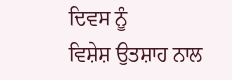ਦਿਵਸ ਨੂੰ
ਵਿਸ਼ੇਸ਼ ਉਤਸ਼ਾਹ ਨਾਲ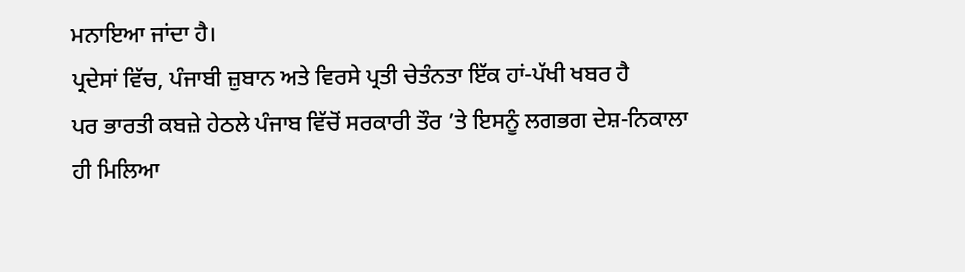ਮਨਾਇਆ ਜਾਂਦਾ ਹੈ।
ਪ੍ਰਦੇਸਾਂ ਵਿੱਚ, ਪੰਜਾਬੀ ਜ਼ੁਬਾਨ ਅਤੇ ਵਿਰਸੇ ਪ੍ਰਤੀ ਚੇਤੰਨਤਾ ਇੱਕ ਹਾਂ-ਪੱਖੀ ਖਬਰ ਹੈ
ਪਰ ਭਾਰਤੀ ਕਬਜ਼ੇ ਹੇਠਲੇ ਪੰਜਾਬ ਵਿੱਚੋਂ ਸਰਕਾਰੀ ਤੌਰ ’ਤੇ ਇਸਨੂੰ ਲਗਭਗ ਦੇਸ਼-ਨਿਕਾਲਾ
ਹੀ ਮਿਲਿਆ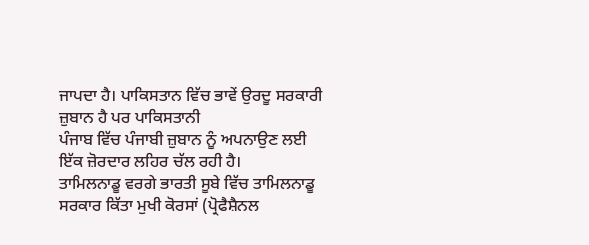ਜਾਪਦਾ ਹੈ। ਪਾਕਿਸਤਾਨ ਵਿੱਚ ਭਾਵੇਂ ਉਰਦੂ ਸਰਕਾਰੀ ਜ਼ੁਬਾਨ ਹੈ ਪਰ ਪਾਕਿਸਤਾਨੀ
ਪੰਜਾਬ ਵਿੱਚ ਪੰਜਾਬੀ ਜ਼ੁਬਾਨ ਨੂੰ ਅਪਨਾਉਣ ਲਈ ਇੱਕ ਜ਼ੋਰਦਾਰ ਲਹਿਰ ਚੱਲ ਰਹੀ ਹੈ।
ਤਾਮਿਲਨਾਡੂ ਵਰਗੇ ਭਾਰਤੀ ਸੂਬੇ ਵਿੱਚ ਤਾਮਿਲਨਾਡੂ ਸਰਕਾਰ ਕਿੱਤਾ ਮੁਖੀ ਕੋਰਸਾਂ (ਪ੍ਰੋਫੈਸ਼ੈਨਲ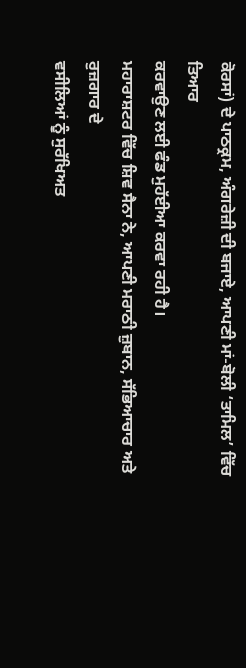ਕੋਰਸਾਂ) ਦੇ ਪਾਠਕ੍ਰਮ, ਅੰਗਰੇਜ਼ੀ ਦੀ ਬਜਾਏ, ਆਪਣੀ ਮਾਂ-ਬੋਲੀ ‘ਤਾਮਿਲ’ ਵਿੱਚ ਤਿਆਰ
ਕਰਵਾਉਣ ਲਈ ਫੰਡ ਮੁਹੱਈਆ ਕਰਵਾ ਰਹੀ ਹੈ।
ਮਹਾਰਾਸ਼ਟਰ ਵਿੱਚ ਸ਼ਿਵ ਸੈਨਾ ਨੇ, ਆਪਣੀ ਮਰਾਠੀ ਜ਼ੁਬਾਨ, ਸੱਭਿਆਚਾਰ ਅਤੇ ਰੁਜ਼ਗਾਰ ਦੇ
ਵਸੀਲਿਆਂ ਨੂੰ ਸੁਰੱਖਿਅਤ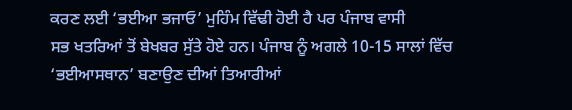ਕਰਣ ਲਈ ‘ਭਈਆ ਭਜਾਓ’ ਮੁਹਿੰਮ ਵਿੱਢੀ ਹੋਈ ਹੈ ਪਰ ਪੰਜਾਬ ਵਾਸੀ
ਸਭ ਖਤਰਿਆਂ ਤੋਂ ਬੇਖਬਰ ਸੁੱਤੇ ਹੋਏ ਹਨ। ਪੰਜਾਬ ਨੂੰ ਅਗਲੇ 10-15 ਸਾਲਾਂ ਵਿੱਚ
‘ਭਈਆਸਥਾਨ’ ਬਣਾਉਣ ਦੀਆਂ ਤਿਆਰੀਆਂ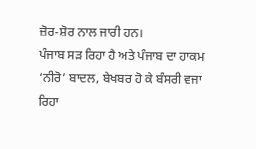ਜ਼ੋਰ-ਸ਼ੋਰ ਨਾਲ ਜਾਰੀ ਹਨ।
ਪੰਜਾਬ ਸੜ ਰਿਹਾ ਹੈ ਅਤੇ ਪੰਜਾਬ ਦਾ ਹਾਕਮ ‘ਨੀਰੋ’ ਬਾਦਲ, ਬੇਖਬਰ ਹੋ ਕੇ ਬੰਸਰੀ ਵਜਾ
ਰਿਹਾ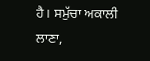ਹੈ। ਸਮੁੱਚਾ ਅਕਾਲੀ ਲਾਣਾ,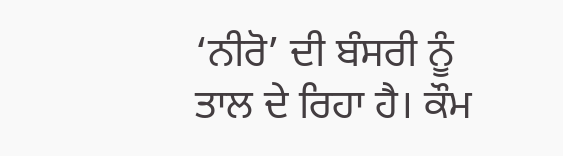‘ਨੀਰੋ’ ਦੀ ਬੰਸਰੀ ਨੂੰ ਤਾਲ ਦੇ ਰਿਹਾ ਹੈ। ਕੌਮ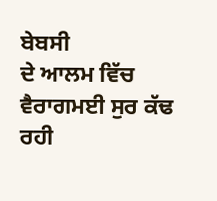ਬੇਬਸੀ
ਦੇ ਆਲਮ ਵਿੱਚ ਵੈਰਾਗਮਈ ਸੁਰ ਕੱਢ ਰਹੀ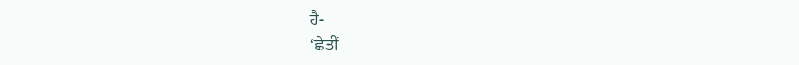ਹੈ-
‘ਛੇਤੀਂ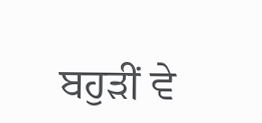ਬਹੁੜੀਂ ਵੇ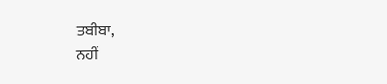ਤਬੀਬਾ,
ਨਹੀਂ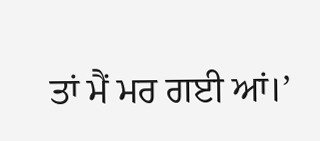ਤਾਂ ਮੈਂ ਮਰ ਗਈ ਆਂ।’